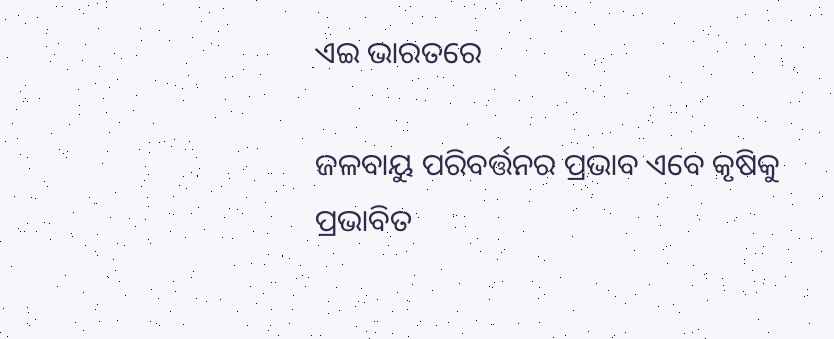ଏଇ ଭାରତରେ

ଜଳବାୟୁ ପରିବର୍ତ୍ତନର ପ୍ରଭାବ ଏବେ କୃଷିକୁ ପ୍ରଭାବିତ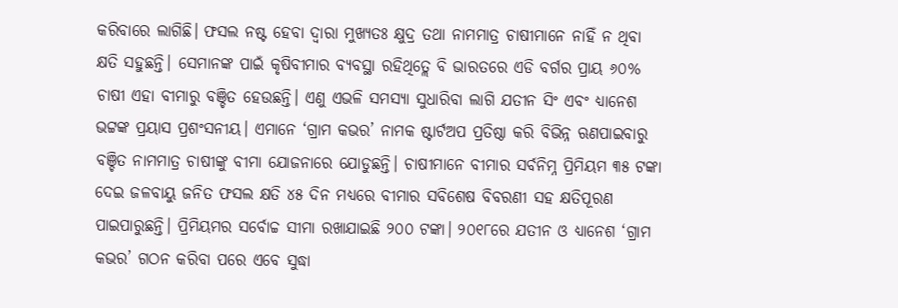କରିବାରେ ଲାଗିଛି। ଫସଲ ନଷ୍ଟ ହେବା ଦ୍ୱାରା ମୁଖ୍ୟତଃ କ୍ଷୁଦ୍ର ତଥା ନାମମାତ୍ର ଚାଷୀମାନେ ନାହିଁ ନ ଥିବା କ୍ଷତି ସହୁଛନ୍ତି। ସେମାନଙ୍କ ପାଇଁ କୃଷିବୀମାର ବ୍ୟବସ୍ଥା ରହିଥିତ୍ଲେ ବି ଭାରତରେ ଏଡି ବର୍ଗର ପ୍ରାୟ ୬୦% ଚାଷୀ ଏହା ବୀମାରୁ ବଞ୍ଚିତ ହେଉଛନ୍ତି। ଏଣୁ ଏଭଳି ସମସ୍ୟା ସୁଧାରିବା ଲାଗି ଯତୀନ ସିଂ ଏବଂ ଧ୍ୟାନେଶ ଭଟ୍ଟଙ୍କ ପ୍ରୟାସ ପ୍ରଶଂସନୀୟ। ଏମାନେ ‘ଗ୍ରାମ କଭର’ ନାମକ ଷ୍ଟାର୍ଟଅପ ପ୍ରତିଷ୍ଠା କରି ବିଭିନ୍ନ ଋଣପାଇବାରୁ ବଞ୍ଚିତ ନାମମାତ୍ର ଚାଷୀଙ୍କୁ ବୀମା ଯୋଜନାରେ ଯୋଡୁଛନ୍ତି। ଚାଷୀମାନେ ବୀମାର ସର୍ବନିମ୍ନ ପ୍ରିମିୟମ ୩୫ ଟଙ୍କା ଦେଇ ଜଳବାୟୁ ଜନିତ ଫସଲ କ୍ଷତି ୪୫ ଦିନ ମଧ୍ୟରେ ବୀମାର ସବିଶେଷ ବିବରଣୀ ସହ କ୍ଷତିପୂରଣ ପାଇପାରୁଛନ୍ତି। ପ୍ରିମିୟମର ସର୍ବୋଚ୍ଚ ସୀମା ରଖାଯାଇଛି ୨୦୦ ଟଙ୍କା। ୨୦୧୮ରେ ଯତୀନ ଓ ଧ୍ୟାନେଶ ‘ଗ୍ରାମ କଭର’ ଗଠନ କରିବା ପରେ ଏବେ ସୁଦ୍ଧା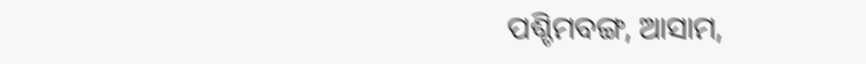ପଶ୍ଚିମବଙ୍ଗ, ଆସାମ,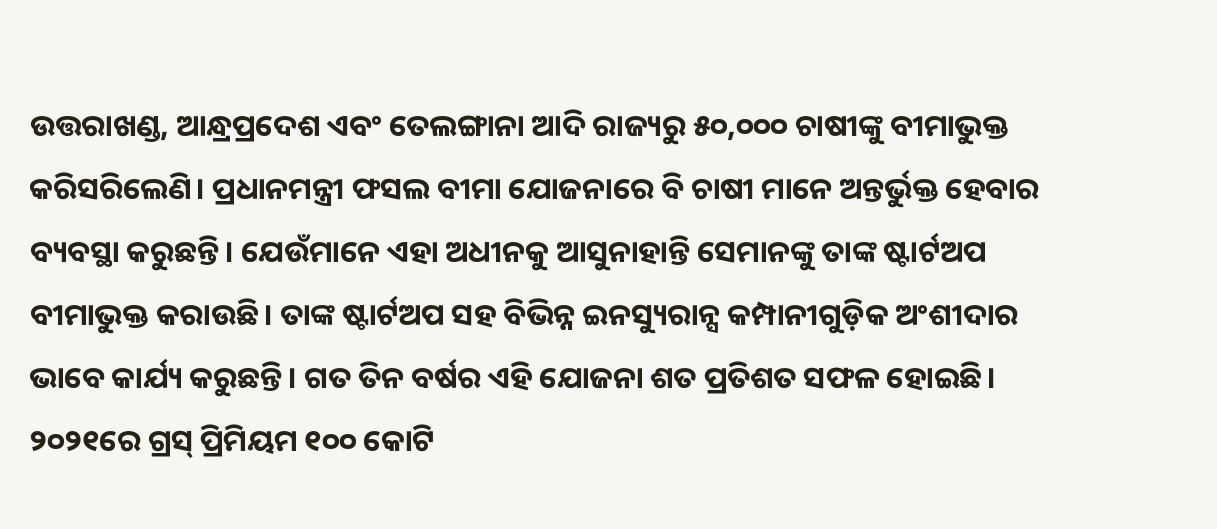ଉତ୍ତରାଖଣ୍ଡ, ଆନ୍ଧ୍ରପ୍ରଦେଶ ଏବଂ ତେଲଙ୍ଗାନା ଆଦି ରାଜ୍ୟରୁ ୫୦,୦୦୦ ଚାଷୀଙ୍କୁ ବୀମାଭୁକ୍ତ କରିସରିଲେଣି। ପ୍ରଧାନମନ୍ତ୍ରୀ ଫସଲ ବୀମା ଯୋଜନାରେ ବି ଚାଷୀ ମାନେ ଅନ୍ତର୍ଭୁକ୍ତ ହେବାର ବ୍ୟବସ୍ଥା କରୁଛନ୍ତି। ଯେଉଁମାନେ ଏହା ଅଧୀନକୁ ଆସୁନାହାନ୍ତି ସେମାନଙ୍କୁ ତାଙ୍କ ଷ୍ଟାର୍ଟଅପ ବୀମାଭୁକ୍ତ କରାଉଛି। ତାଙ୍କ ଷ୍ଟାର୍ଟଅପ ସହ ବିଭିନ୍ନ ଇନସ୍ୟୁରାନ୍ସ କମ୍ପାନୀଗୁଡ଼ିକ ଅଂଶୀଦାର ଭାବେ କାର୍ଯ୍ୟ କରୁଛନ୍ତି। ଗତ ତିନ ବର୍ଷର ଏହି ଯୋଜନା ଶତ ପ୍ରତିଶତ ସଫଳ ହୋଇଛି। ୨୦୨୧ରେ ଗ୍ରସ୍‌ ପ୍ରିମିୟମ ୧୦୦ କୋଟି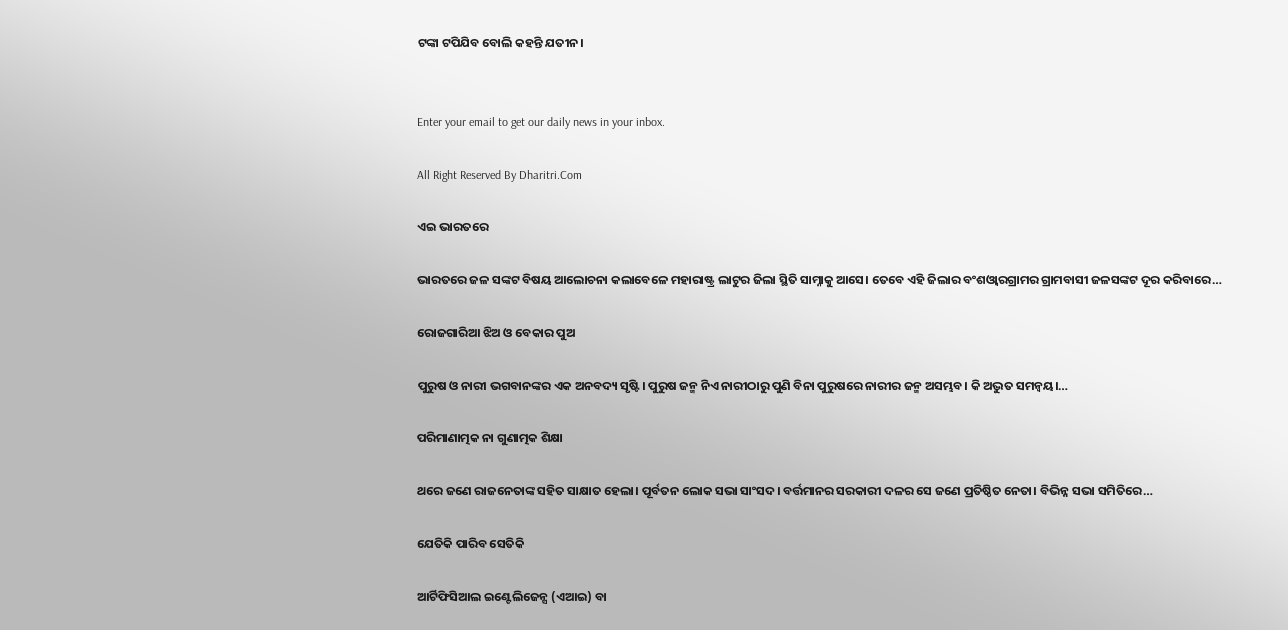ଟଙ୍କା ଟପିଯିବ ବୋଲି କହନ୍ତି ଯତୀନ।


Enter your email to get our daily news in your inbox.

All Right Reserved By Dharitri.Com

ଏଇ ଭାରତରେ

ଭାରତରେ ଜଳ ସଙ୍କଟ ବିଷୟ ଆଲୋଚନା କଲାବେଳେ ମହାରାଷ୍ଟ୍ର ଲାଟୁର ଜିଲା ସ୍ଥିତି ସାମ୍ନାକୁ ଆସେ। ତେବେ ଏହି ଜିଲାର ବଂଶଓ୍ବାରଗ୍ରାମର ଗ୍ରାମବାସୀ ଜଳସଙ୍କଟ ଦୂର କରିବାରେ…

ରୋଜଗାରିଆ ଝିଅ ଓ ବେକାର ପୁଅ

ପୁରୁଷ ଓ ନାରୀ ଭଗବାନଙ୍କର ଏକ ଅନବଦ୍ୟ ସୃଷ୍ଟି। ପୁରୁଷ ଜନ୍ମ ନିଏ ନାରୀଠାରୁ ପୁଣି ବିନା ପୁରୁଷରେ ନାରୀର ଜନ୍ମ ଅସମ୍ଭବ। କି ଅଦ୍ଭୁତ ସମନ୍ବୟ।…

ପରିମାଣାତ୍ମକ ନା ଗୁଣାତ୍ମକ ଶିକ୍ଷା

ଥରେ ଜଣେ ରାଜନେତାଙ୍କ ସହିତ ସାକ୍ଷାତ ହେଲା। ପୂର୍ବତନ ଲୋକ ସଭା ସାଂସଦ। ବର୍ତ୍ତମାନର ସରକାରୀ ଦଳର ସେ ଜଣେ ପ୍ରତିଷ୍ଠିତ ନେତା। ବିଭିନ୍ନ ସଭା ସମିତିରେ…

ଯେତିକି ପାରିବ ସେତିକି

ଆର୍ଟିଫିସିଆଲ ଇଣ୍ଟେଲିଜେନ୍ସ (ଏଆଇ) ବା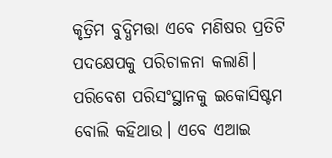କୃତ୍ରିମ ବୁଦ୍ଧିମତ୍ତା ଏବେ ମଣିଷର ପ୍ରତିଟି ପଦକ୍ଷେପକୁ ପରିଚାଳନା କଲାଣି। ପରିବେଶ ପରିସଂସ୍ଥାନକୁ ଇକୋସିଷ୍ଟମ ବୋଲି କହିଥାଉ। ଏବେ ଏଆଇ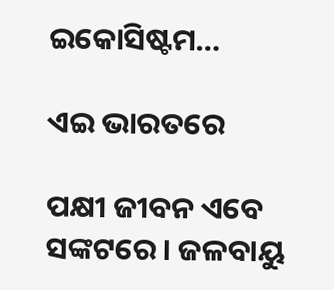ଇକୋସିଷ୍ଟମ…

ଏଇ ଭାରତରେ

ପକ୍ଷୀ ଜୀବନ ଏବେ ସଙ୍କଟରେ। ଜଳବାୟୁ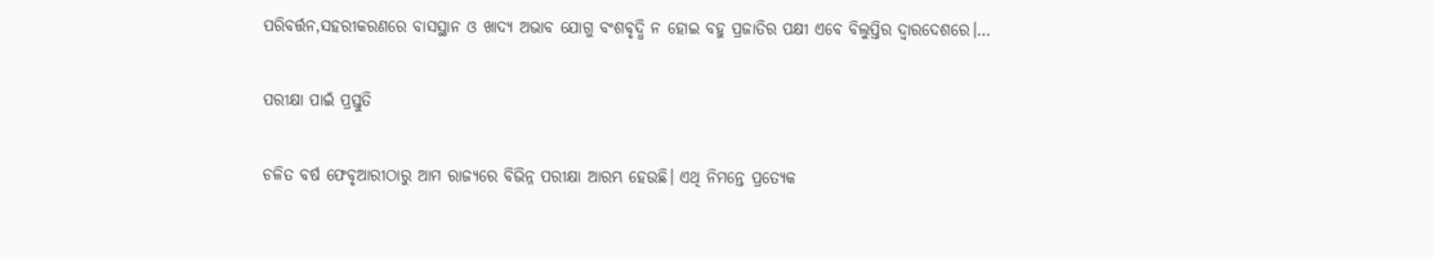ପରିବର୍ତ୍ତନ,ସହରୀକରଣରେ ବାସସ୍ଥାନ ଓ ଖାଦ୍ୟ ଅଭାବ ଯୋଗୁ ବଂଶବୃଦ୍ଧି ନ ହୋଇ ବହୁ ପ୍ରଜାତିର ପକ୍ଷୀ ଏବେ ବିଲୁପ୍ତିର ଦ୍ୱାରଦେଶରେ।…

ପରୀକ୍ଷା ପାଇଁ ପ୍ରସ୍ତୁତି

ଚଳିତ ବର୍ଷ ଫେବୃଆରୀଠାରୁ ଆମ ରାଜ୍ୟରେ ବିଭିନ୍ନ ପରୀକ୍ଷା ଆରମ୍ଭ ହେଉଛି। ଏଥି ନିମନ୍ତେ ପ୍ରତ୍ୟେକ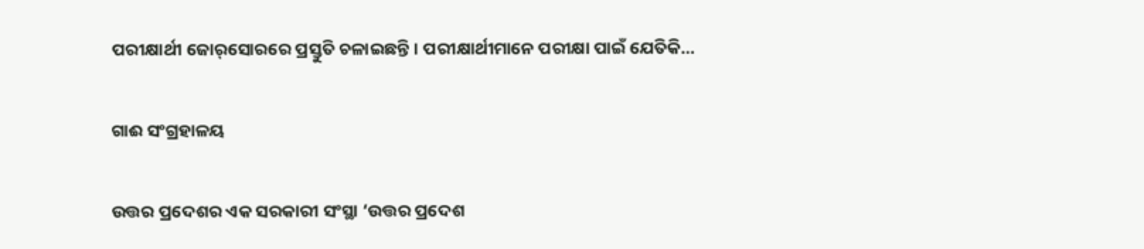ପରୀକ୍ଷାର୍ଥୀ ଜୋର୍‌ସୋରରେ ପ୍ରସ୍ତୁତି ଚଳାଇଛନ୍ତି। ପରୀକ୍ଷାର୍ଥୀମାନେ ପରୀକ୍ଷା ପାଇଁ ଯେତିକି…

ଗାଈ ସଂଗ୍ରହାଳୟ

ଉତ୍ତର ପ୍ରଦେଶର ଏକ ସରକାରୀ ସଂସ୍ଥା ‘ଉତ୍ତର ପ୍ରଦେଶ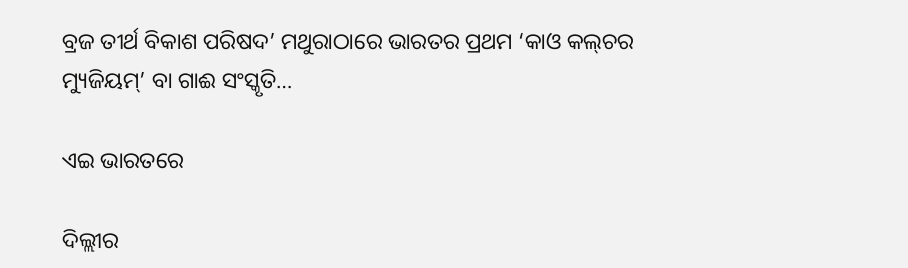ବ୍ରଜ ତୀର୍ଥ ବିକାଶ ପରିଷଦ’ ମଥୁରାଠାରେ ଭାରତର ପ୍ରଥମ ‘କାଓ କଲ୍‌ଚର ମ୍ୟୁଜିୟମ୍‌’ ବା ଗାଈ ସଂସ୍କୃତି…

ଏଇ ଭାରତରେ

ଦିଲ୍ଲୀର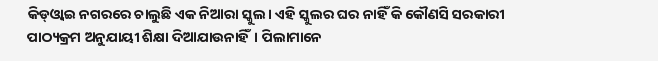କିଡ୍‌ଓ୍ବାଇ ନଗରରେ ଚାଲୁଛି ଏକ ନିଆରା ସ୍କୁଲ। ଏହି ସ୍କୁଲର ଘର ନାହିଁ କି କୌଣସି ସରକାରୀ ପାଠ୍ୟକ୍ରମ ଅନୁଯାୟୀ ଶିକ୍ଷା ଦିଆଯାଉନାହିଁ। ପିଲାମାନେ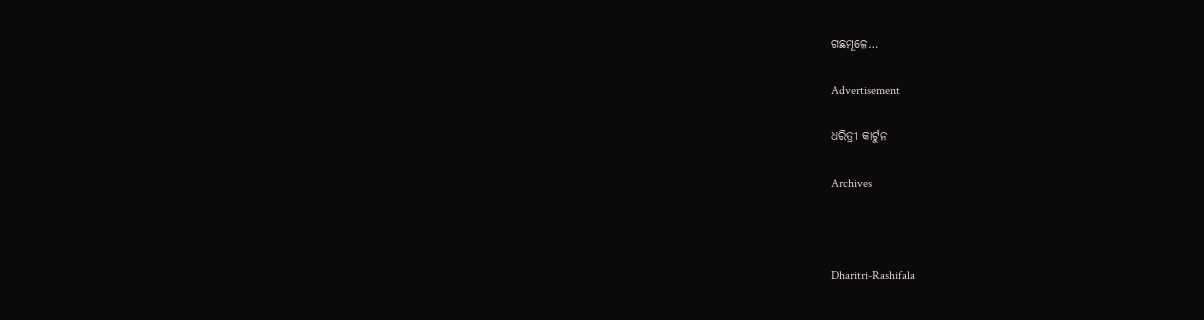ଗଛମୂଳେ…

Advertisement

ଧରିତ୍ରୀ କାର୍ଟୁନ

Archives



Dharitri-Rashifala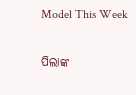Model This Week

ପିଲାଙ୍କ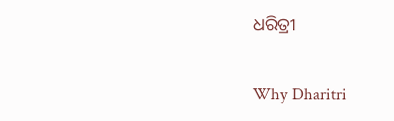ଧରିତ୍ରୀ

Why Dharitri